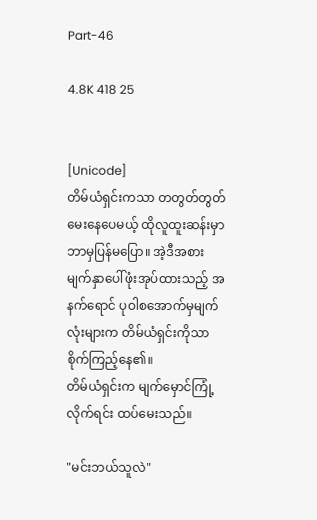Part-46

4.8K 418 25


[Unicode]
တိမ်ယံရှင်းကသာ တတွတ်တွတ်မေးနေပေမယ့် ထိုလူထူးဆန်းမှာဘာမှပြန်မပြော။ အဲ့ဒီအစား မျက်နှာပေါ်ဖုံးအုပ်ထားသည့် အနက်ရောင် ပုဝါစအောက်မှမျက်လုံးများက တိမ်ယံရှင်းကိုသာ စိုက်ကြည့်နေ၏။
တိမ်ယံရှင်းက မျက်မှောင်ကြုံ့လိုက်ရင်း ထပ်မေးသည်။

"မင်းဘယ်သူလဲ"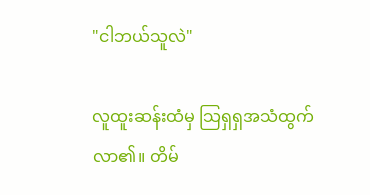"ငါဘယ်သူလဲ"

လူထူးဆန်းထံမှ သြရှရှအသံထွက်လာ၏။ တိမ်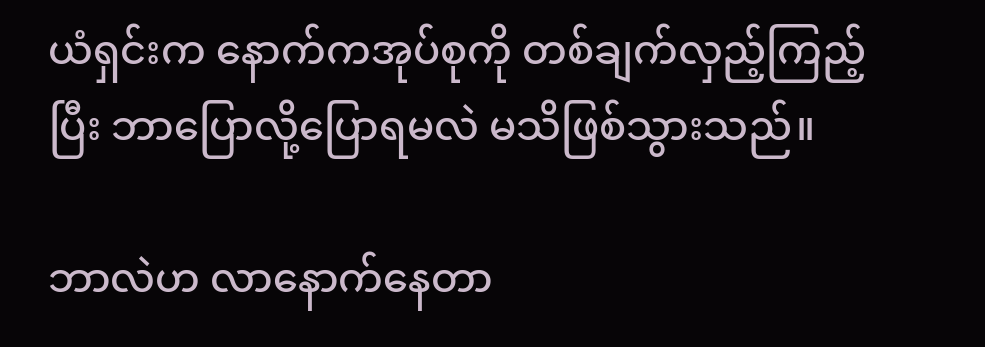ယံရှင်းက နောက်ကအုပ်စုကို တစ်ချက်လှည့်ကြည့်ပြီး ဘာပြောလို့ပြောရမလဲ မသိဖြစ်သွားသည်။

ဘာလဲဟ လာနောက်နေတာ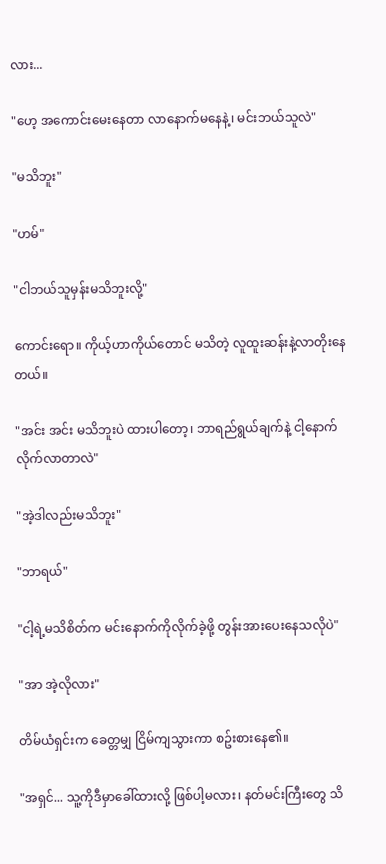လား...

"ဟေ့ အကောင်းမေးနေတာ လာနောက်မနေနဲ့၊ မင်းဘယ်သူလဲ"

"မသိဘူး"

"ဟမ်"

"ငါဘယ်သူမှန်းမသိဘူးလို့"

ကောင်းရော။ ကိုယ့်ဟာကိုယ်တောင် မသိတဲ့ လူထူးဆန်းနဲ့လာတိုးနေတယ်။

"အင်း အင်း မသိဘူးပဲ ထားပါတော့၊ ဘာရည်ရွယ်ချက်နဲ့ ငါ့နောက်လိုက်လာတာလဲ"

"အဲ့ဒါလည်းမသိဘူး"

"ဘာရယ်"

"ငါ့ရဲ့မသိစိတ်က မင်းနောက်ကိုလိုက်ခဲ့ဖို့ တွန်းအားပေးနေသလိုပဲ"

"အာ အဲ့လိုလား"

တိမ်ယံရှင်းက ခေတ္တမျှ ငြိမ်ကျသွားကာ စဥ်းစားနေ၏။

"အရှင်... သူ့ကိုဒီမှာခေါ်ထားလို့ ဖြစ်ပါ့မလား၊ နတ်မင်းကြီးတွေ သိ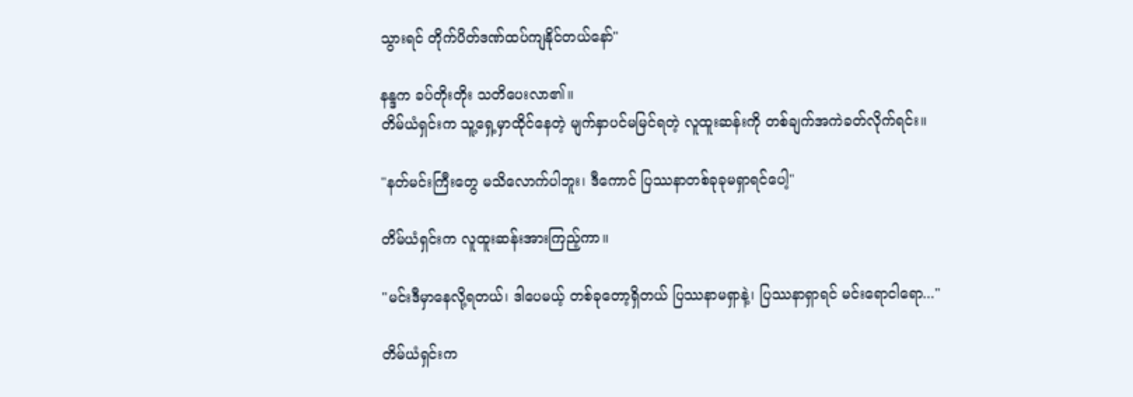သွားရင် တိုက်ပိတ်ဒဏ်ထပ်ကျနိုင်တယ်နော်"

နန္ဒက ခပ်တိုးတိုး သတိပေးလာ၏။
တိမ်ယံရှင်းက သူ့ရှေ့မှာထိုင်နေတဲ့ မျက်နှာပင်မမြင်ရတဲ့ လူထူးဆန်းကို တစ်ချက်အကဲခတ်လိုက်ရင်း။

"နတ်မင်းကြီးတွေ မသိလောက်ပါဘူး၊ ဒီကောင် ပြဿနာတစ်ခုခုမရှာရင်ပေါ့"

တိမ်ယံရှင်းက လူထူးဆန်းအားကြည့်ကာ။

"မင်းဒီမှာနေလို့ရတယ်၊ ဒါပေမယ့် တစ်ခုတော့ရှိတယ် ပြဿနာမရှာနဲ့၊ ပြဿနာရှာရင် မင်းရောငါရော..."

တိမ်ယံရှင်းက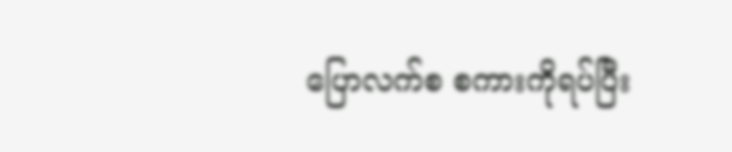ပြောလက်စ စကားကိုရပ်ပြီး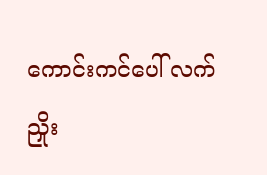ကောင်းကင်ပေါ် လက်ညှိုး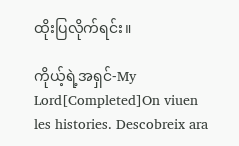ထိုးပြလိုက်ရင်း။

ကိုယ့်ရဲ့အရှင်-My Lord[Completed]On viuen les histories. Descobreix ara